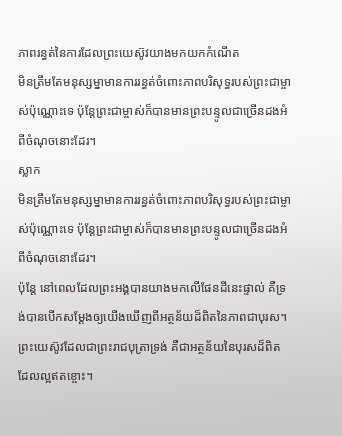ភាពរន្ធត់នៃការដែលព្រះយេស៊ូវយាងមកយកកំណើត
មិនត្រឹមតែមនុស្សម្នាមានការរន្ធត់ចំពោះភាពបរិសុទ្ធរបស់ព្រះជាម្ចាស់ប៉ុណ្ណោះទេ ប៉ុន្តែព្រះជាម្ចាស់ក៏បានមានព្រះបន្ទូលជាច្រើនដងអំពីចំណុចនោះដែរ។
ស្លាក
មិនត្រឹមតែមនុស្សម្នាមានការរន្ធត់ចំពោះភាពបរិសុទ្ធរបស់ព្រះជាម្ចាស់ប៉ុណ្ណោះទេ ប៉ុន្តែព្រះជាម្ចាស់ក៏បានមានព្រះបន្ទូលជាច្រើនដងអំពីចំណុចនោះដែរ។
ប៉ុន្តែ នៅពេលដែលព្រះអង្គបានយាងមកលើផែនដីនេះផ្ទាល់ គឺទ្រង់បានបើកសម្ដែងឲ្យយើងឃើញពីអត្ថន័យដ៏ពិតនៃភាពជាបុរស។ ព្រះយេស៊ូវដែលជាព្រះរាជបុត្រាទ្រង់ គឺជាអត្ថន័យនៃបុរសដ៏ពិតដែលល្អឥតខ្ចោះ។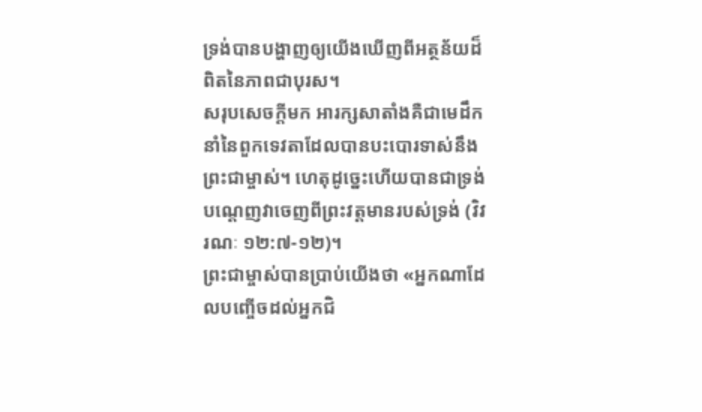ទ្រង់បានបង្ហាញឲ្យយើងឃើញពីអត្ថន័យដ៏ពិតនៃភាពជាបុរស។
សរុបសេចក្ដីមក អារក្សសាតាំងគឺជាមេដឹកនាំនៃពួកទេវតាដែលបានបះបោរទាស់នឹងព្រះជាម្ចាស់។ ហេតុដូច្នេះហើយបានជាទ្រង់បណ្ដេញវាចេញពីព្រះវត្តមានរបស់ទ្រង់ (វិវរណៈ ១២:៧-១២)។
ព្រះជាម្ចាស់បានប្រាប់យើងថា «អ្នកណាដែលបញ្ចើចដល់អ្នកជិ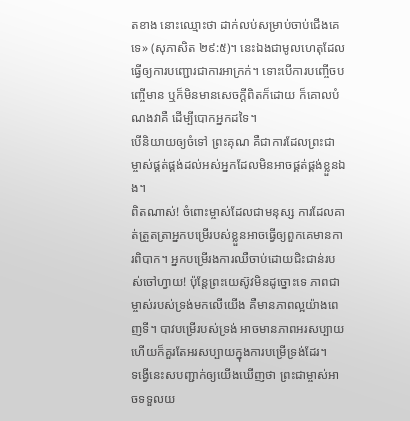តខាង នោះឈ្មោះថា ដាក់លប់សម្រាប់ចាប់ជើងគេទេ» (សុភាសិត ២៩:៥)។ នេះឯងជាមូលហេតុដែលធ្វើឲ្យការបញ្ជោរជាការអាក្រក់។ ទោះបើការបញ្ចើចបញ្ចើមាន ឬក៏មិនមានសេចក្ដីពិតក៏ដោយ ក៏គោលបំណងវាគឺ ដើម្បីបោកអ្នកដទៃ។
បើនិយាយឲ្យចំទៅ ព្រះគុណ គឺជាការដែលព្រះជាម្ចាស់ផ្គត់ផ្គង់ដល់អស់អ្នកដែលមិនអាចផ្គត់ផ្គង់ខ្លួនឯង។
ពិតណាស់! ចំពោះម្ចាស់ដែលជាមនុស្ស ការដែលគាត់ត្រួតត្រាអ្នកបម្រើរបស់ខ្លួនអាចធ្វើឲ្យពួកគេមានការពិបាក។ អ្នកបម្រើរងការឈឺចាប់ដោយជិះជាន់របស់ចៅហ្វាយ! ប៉ុន្តែព្រះយេស៊ូវមិនដូច្នោះទេ ភាពជាម្ចាស់របស់ទ្រង់មកលើយើង គឺមានភាពល្អយ៉ាងពេញទី។ បាវបម្រើរបស់ទ្រង់ អាចមានភាពអរសប្បាយ ហើយក៏គួរតែអរសប្បាយក្នុងការបម្រើទ្រង់ដែរ។
ទង្វើនេះសបញ្ជាក់ឲ្យយើងឃើញថា ព្រះជាម្ចាស់អាចទទួលយ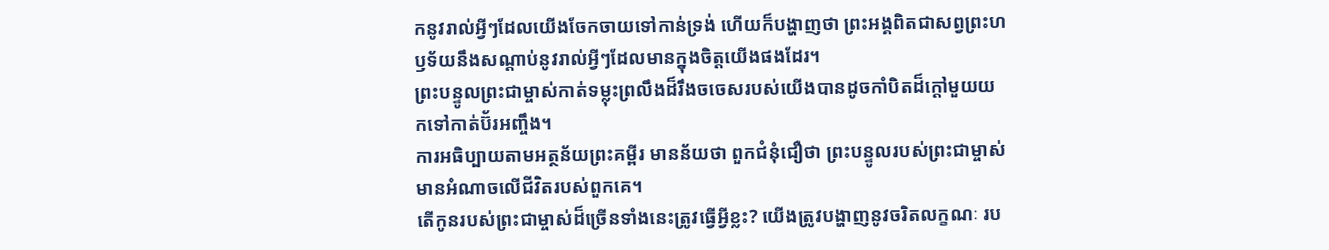កនូវរាល់អ្វីៗដែលយើងចែកចាយទៅកាន់ទ្រង់ ហើយក៏បង្ហាញថា ព្រះអង្គពិតជាសព្វព្រះហឫទ័យនឹងសណ្ដាប់នូវរាល់អ្វីៗដែលមានក្នុងចិត្តយើងផងដែរ។
ព្រះបន្ទូលព្រះជាម្ចាស់កាត់ទម្លុះព្រលឹងដ៏រឹងចចេសរបស់យើងបានដូចកាំបិតដ៏ក្ដៅមួយយកទៅកាត់ប៊័រអញ្ចឹង។
ការអធិប្បាយតាមអត្ថន័យព្រះគម្ពីរ មានន័យថា ពួកជំនុំជឿថា ព្រះបន្ទូលរបស់ព្រះជាម្ចាស់មានអំណាចលើជីវិតរបស់ពួកគេ។
តើកូនរបស់ព្រះជាម្ចាស់ដ៏ច្រើនទាំងនេះត្រូវធ្វើអ្វីខ្លះ? យើងត្រូវបង្ហាញនូវចរិតលក្ខណៈ រប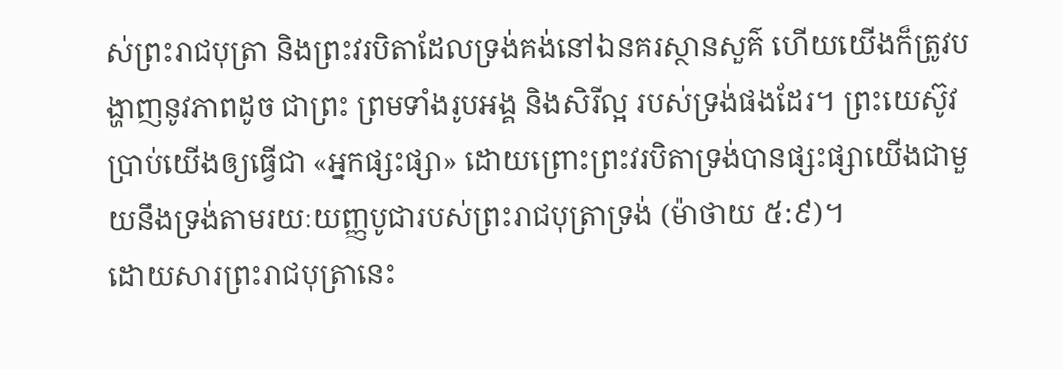ស់ព្រះរាជបុត្រា និងព្រះវរបិតាដែលទ្រង់គង់នៅឯនគរស្ថានសួគ៌ ហើយយើងក៏ត្រូវបង្ហាញនូវភាពដូច ជាព្រះ ព្រមទាំងរូបអង្គ និងសិរីល្អ របស់ទ្រង់ផងដែរ។ ព្រះយេស៊ូវប្រាប់យើងឲ្យធ្វើជា «អ្នកផ្សះផ្សា» ដោយព្រោះព្រះវរបិតាទ្រង់បានផ្សះផ្សាយើងជាមួយនឹងទ្រង់តាមរយៈយញ្ញបូជារបស់ព្រះរាជបុត្រាទ្រង់ (ម៉ាថាយ ៥:៩)។
ដោយសារព្រះរាជបុត្រានេះ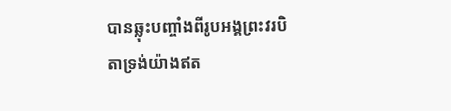បានឆ្លុះបញ្ចាំងពីរូបអង្គព្រះវរបិតាទ្រង់យ៉ាងឥត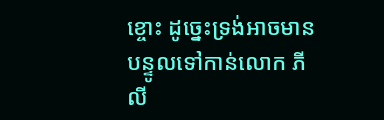ខ្ចោះ ដូច្នេះទ្រង់អាចមានបន្ទូលទៅកាន់លោក ភីលី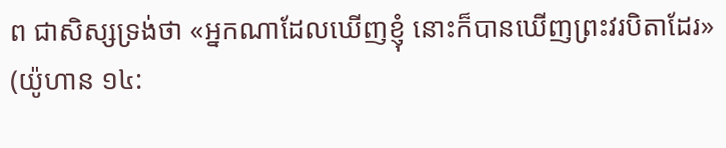ព ជាសិស្សទ្រង់ថា «អ្នកណាដែលឃើញខ្ញុំ នោះក៏បានឃើញព្រះវរបិតាដែរ» (យ៉ូហាន ១៤: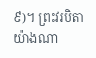៩)។ ព្រះវរបិតាយ៉ាងណា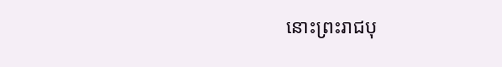នោះព្រះរាជបុ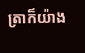ត្រាក៏យ៉ាង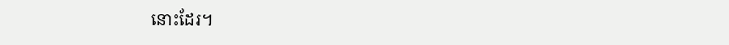នោះដែរ។